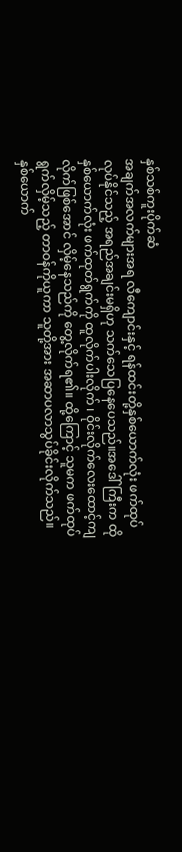နှစ်သစ်ကူးပိုက်ဆံ
အချက်အလက်များအရ လီကျောင်းနှင့် ရန်ထင်းတို့နှစ်ယောက်လုံး ဖက်ထုပ်လုပ်နိုင်သည့် အရည်အချင်းမရှိဟု သက်သေပြနေပေသည်။အဒေါ်ကြီးက ထိုနှစ်ယောက်လုံး ဖက်ထုတ်ရွက်ကို ထူလိုက်ပါးလိုက် ၊ ဝိုင်းလိုက်လေးထောင့်ကျလိုက်ဖြစ်အောင် လှိမ့်နေသည်ကို တွေ့လိုက်ရ၏။ ထို့ကြောင့် သူမက ဖက်ထုပ်ရွက်လှိမ့်သည့် တာဝန်ကိုယူကာ သူတို့အား အဆာပလာသွပ်ခိုင်းလိုက်သည်။
နှစ်ယောက်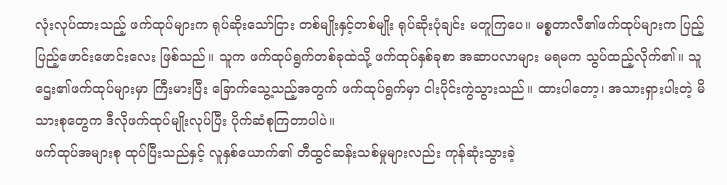လုံးလုပ်ထားသည့် ဖက်ထုပ်များက ရုပ်ဆိုးသော်ငြား တစ်မျိုးနှင့်တစ်မျိုး ရုပ်ဆိုးပုံချင်း မတူကြပေ။ မစ္စတာလီ၏ဖက်ထုပ်များက ပြည့်ပြည့်ဖောင်းဖောင်းလေး ဖြစ်သည်။ သူက ဖက်ထုပ်ရွက်တစ်ခုထဲသို့ ဖက်ထုပ်နှစ်ခုစာ အဆာပလာများ မရမက သွပ်ထည့်လိုက်၏။ သူဌေး၏ဖက်ထုပ်များမှာ ကြီးမားပြီး ခြောက်သွေ့သည့်အတွက် ဖက်ထုပ်ရွက်မှာ ငါးပိုင်းကွဲသွားသည်။ ထားပါတော့၊ အသားရှားပါးတဲ့ မိသားစုတွေက ဒီလိုဖက်ထုပ်မျိုးလုပ်ပြီး ပိုက်ဆံစုကြတာပါပဲ။
ဖက်ထုပ်အများစု ထုပ်ပြီးသည်နှင့် လူနှစ်ယောက်၏ တီထွင်ဆန်းသစ်မှုများလည်း ကုန်ဆုံးသွားခဲ့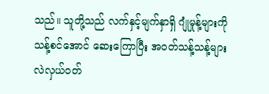သည်။ သူတို့သည် လက်နှင့်မျက်နှာရှိ ဂျုံမှုန့်များကို သန့်စင်အောင် ဆေးကြောပြီး အဝတ်သန့်သန့်များ လဲလှယ်ဝတ်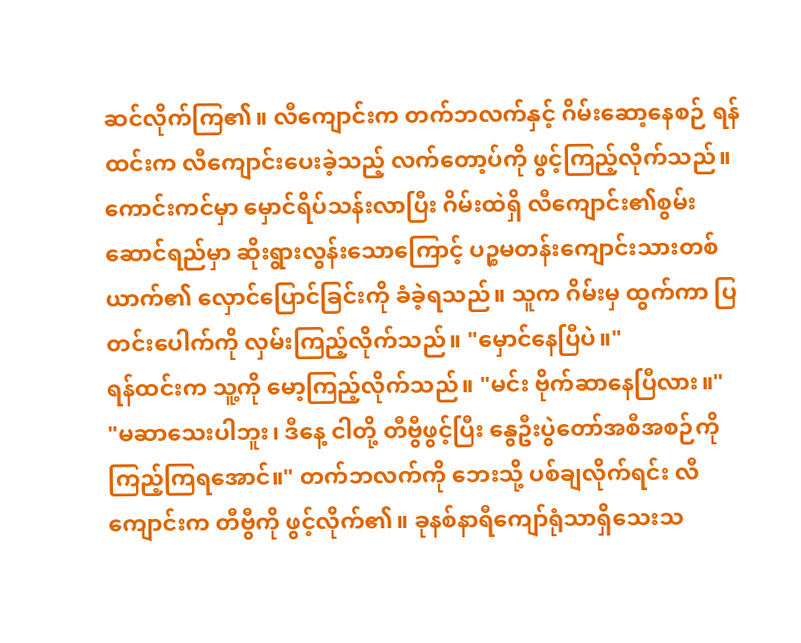ဆင်လိုက်ကြ၏။ လီကျောင်းက တက်ဘလက်နှင့် ဂိမ်းဆော့နေစဉ် ရန်ထင်းက လီကျောင်းပေးခဲ့သည့် လက်တော့ပ်ကို ဖွင့်ကြည့်လိုက်သည်။
ကောင်းကင်မှာ မှောင်ရိပ်သန်းလာပြီး ဂိမ်းထဲရှိ လီကျောင်း၏စွမ်းဆောင်ရည်မှာ ဆိုးရွားလွန်းသောကြောင့် ပဉ္စမတန်းကျောင်းသားတစ်ယာက်၏ လှောင်ပြောင်ခြင်းကို ခံခဲ့ရသည်။ သူက ဂိမ်းမှ ထွက်ကာ ပြတင်းပေါက်ကို လှမ်းကြည့်လိုက်သည်။ "မှောင်နေပြီပဲ။"
ရန်ထင်းက သူ့ကို မော့ကြည့်လိုက်သည်။ "မင်း ဗိုက်ဆာနေပြီလား။"
"မဆာသေးပါဘူး၊ ဒီနေ့ ငါတို့ တီဗွီဖွင့်ပြီး နွေဦးပွဲတော်အစီအစဉ်ကို ကြည့်ကြရအောင်။" တက်ဘလက်ကို ဘေးသို့ ပစ်ချလိုက်ရင်း လီကျောင်းက တီဗွီကို ဖွင့်လိုက်၏။ ခုနစ်နာရီကျော်ရုံသာရှိသေးသ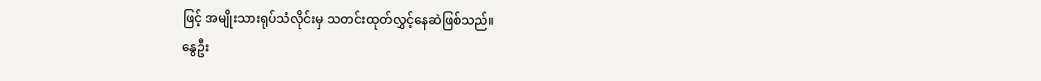ဖြင့် အမျိုးသားရုပ်သံလိုင်းမှ သတင်းထုတ်လွှင့်နေဆဲဖြစ်သည်။
နွေဦး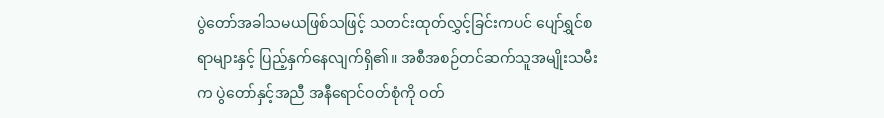ပွဲတော်အခါသမယဖြစ်သဖြင့် သတင်းထုတ်လွှင့်ခြင်းကပင် ပျော်ရွှင်စရာများနှင့် ပြည့်နှက်နေလျက်ရှိ၏။ အစီအစဉ်တင်ဆက်သူအမျိုးသမီးက ပွဲတော်နှင့်အညီ အနီရောင်ဝတ်စုံကို ဝတ်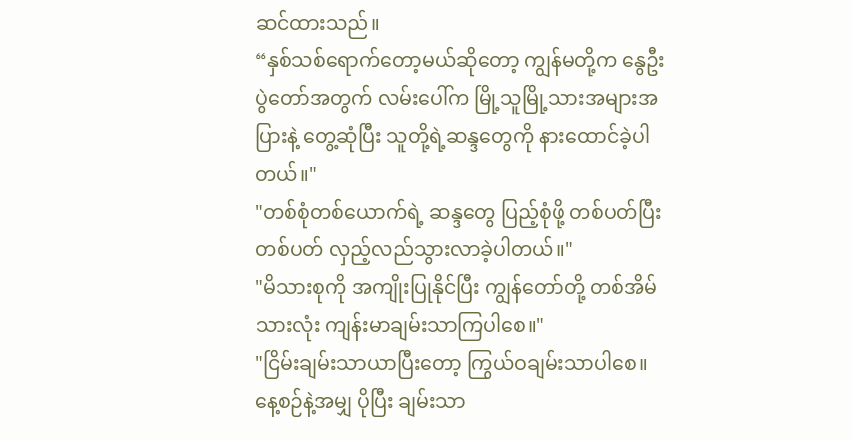ဆင်ထားသည်။
“နှစ်သစ်ရောက်တော့မယ်ဆိုတော့ ကျွန်မတို့က နွေဦးပွဲတော်အတွက် လမ်းပေါ်က မြို့သူမြို့သားအများအပြားနဲ့ တွေ့ဆုံပြီး သူတို့ရဲ့ဆန္ဒတွေကို နားထောင်ခဲ့ပါတယ်။"
"တစ်စုံတစ်ယောက်ရဲ့ ဆန္ဒတွေ ပြည့်စုံဖို့ တစ်ပတ်ပြီးတစ်ပတ် လှည့်လည်သွားလာခဲ့ပါတယ်။"
"မိသားစုကို အကျိုးပြုနိုင်ပြီး ကျွန်တော်တို့ တစ်အိမ်သားလုံး ကျန်းမာချမ်းသာကြပါစေ။"
"ငြိမ်းချမ်းသာယာပြီးတော့ ကြွယ်ဝချမ်းသာပါစေ။ နေ့စဉ်နဲ့အမျှ ပိုပြီး ချမ်းသာ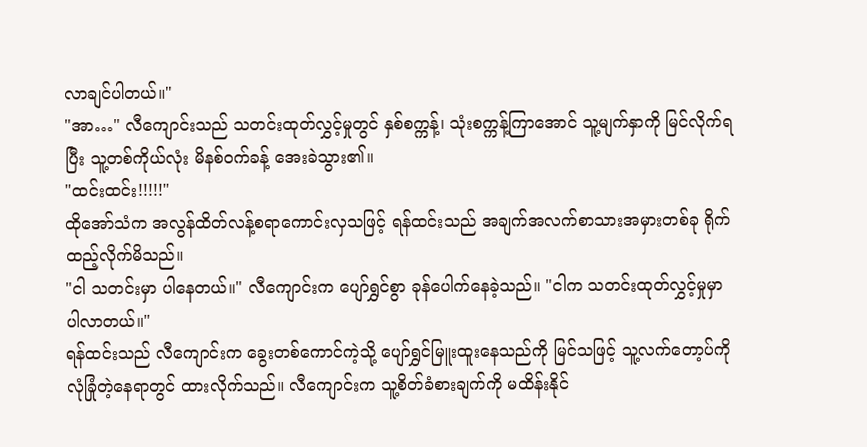လာချင်ပါတယ်။"
"အာ…" လီကျောင်းသည် သတင်းထုတ်လွှင့်မှုတွင် နှစ်စက္ကန့်၊ သုံးစက္ကန့်ကြာအောင် သူ့မျက်နှာကို မြင်လိုက်ရပြီး သူ့တစ်ကိုယ်လုံး မိနစ်ဝက်ခန့် အေးခဲသွား၏။
"ထင်းထင်း!!!!!"
ထိုအော်သံက အလွန်ထိတ်လန့်စရာကောင်းလှသဖြင့် ရန်ထင်းသည် အချက်အလက်စာသားအမှားတစ်ခု ရိုက်ထည့်လိုက်မိသည်။
"ငါ သတင်းမှာ ပါနေတယ်။" လီကျောင်းက ပျော်ရွှင်စွာ ခုန်ပေါက်နေခဲ့သည်။ "ငါက သတင်းထုတ်လွှင့်မှုမှာ ပါလာတယ်။"
ရန်ထင်းသည် လီကျောင်းက ခွေးတစ်ကောင်ကဲ့သို့ ပျော်ရွှင်မြူးထူးနေသည်ကို မြင်သဖြင့် သူ့လက်တော့ပ်ကို လုံခြုံတဲ့နေရာတွင် ထားလိုက်သည်။ လီကျောင်းက သူ့စိတ်ခံစားချက်ကို မထိန်းနိုင်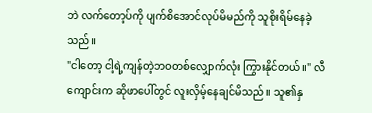ဘဲ လက်တော့ပ်ကို ပျက်စိအောင်လုပ်မိမည်ကို သူစိုးရိမ်နေခဲ့သည်။
"ငါတော့ ငါ့ရဲ့ကျန်တဲ့ဘဝတစ်လျှောက်လုံး ကြွားနိုင်တယ်။" လီကျောင်းက ဆိုဖာပေါ်တွင် လူးလှိမ့်နေချင်မိသည်။ သူ၏နှ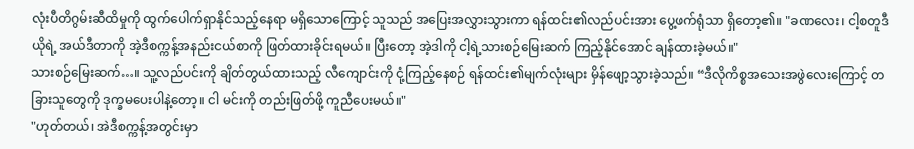လုံးပီတိဂွမ်းဆီထိမှုကို ထွက်ပေါက်ရှာနိုင်သည့်နေရာ မရှိသောကြောင့် သူသည် အပြေးအလွှားသွားကာ ရန်ထင်း၏လည်ပင်းအား ပွေ့ဖက်ရုံသာ ရှိတော့၏။ "ခဏလေး၊ ငါ့စတူဒီယိုရဲ့ အယ်ဒီတာကို အဲ့ဒီစက္ကန့်အနည်းငယ်စာကို ဖြတ်ထားခိုင်းရမယ်။ ပြီးတော့ အဲ့ဒါကို ငါ့ရဲ့သားစဉ်မြေးဆက် ကြည့်နိုင်အောင် ချန်ထားခဲ့မယ်။"
သားစဉ်မြေးဆက်…။ သူ့လည်ပင်းကို ချိတ်တွယ်ထားသည့် လီကျောင်းကို ငုံ့ကြည့်နေစဉ် ရန်ထင်း၏မျက်လုံးများ မှိန်ဖျော့သွားခဲ့သည်။ “ဒီလိုကိစ္စအသေးအဖွဲလေးကြောင့် တခြားသူတွေကို ဒုက္ခမပေးပါနဲ့တော့။ ငါ မင်းကို တည်းဖြတ်ဖို့ ကူညီပေးမယ်။"
"ဟုတ်တယ်၊ အဲဒီစက္ကန့်အတွင်းမှာ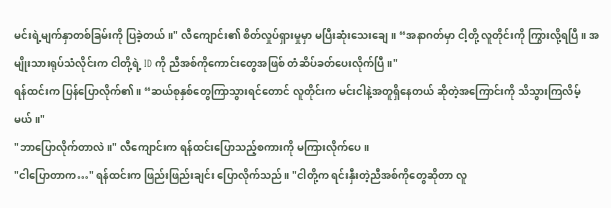မင်းရဲ့မျက်နှာတစ်ခြမ်းကို ပြခဲ့တယ်။" လီကျောင်း၏ စိတ်လှုပ်ရှားမှုမှာ မပြီးဆုံးသေးချေ။ “အနာဂတ်မှာ ငါ့တို့ လူတိုင်းကို ကြွားလို့ရပြီ။ အမျိုးသားရုပ်သံလိုင်းက ငါတို့ရဲ့ ID ကို ညီအစ်ကိုကောင်းတွေအဖြစ် တံဆိပ်ခတ်ပေးလိုက်ပြီ။"
ရန်ထင်းက ပြန်ပြောလိုက်၏။ “ဆယ်စုနှစ်တွေကြာသွားရင်တောင် လူတိုင်းက မင်းငါနဲ့အတူရှိနေတယ် ဆိုတဲ့အကြောင်းကို သိသွားကြလိမ့်မယ်။"
"ဘာပြောလိုက်တာလဲ။" လီကျောင်းက ရန်ထင်းပြောသည့်စကားကို မကြားလိုက်ပေ။
"ငါပြောတာက…" ရန်ထင်းက ဖြည်းဖြည်းချင်း ပြောလိုက်သည်။ "ငါတို့က ရင်းနှီးတဲ့ညီအစ်ကိုတွေဆိုတာ လူ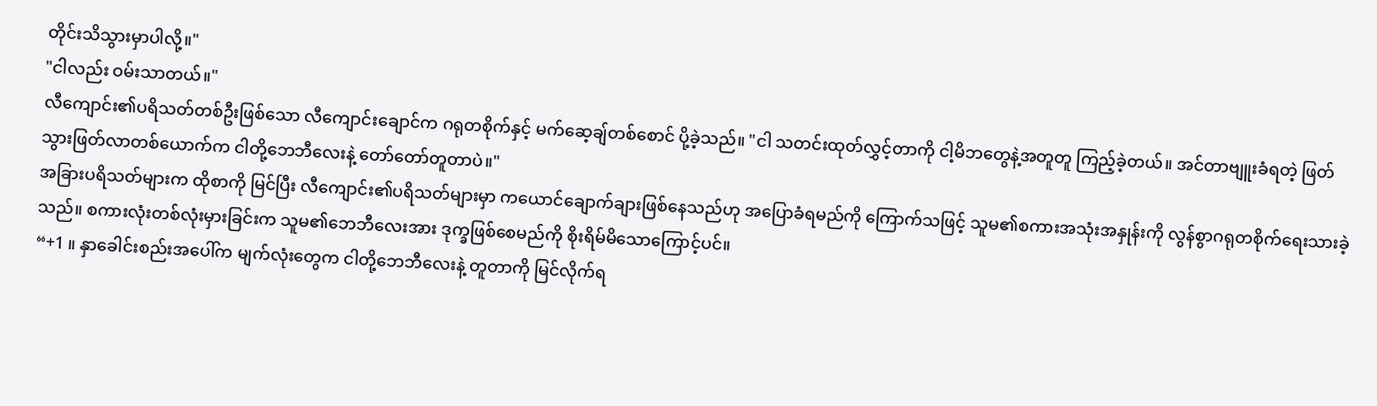တိုင်းသိသွားမှာပါလို့။"
"ငါလည်း ဝမ်းသာတယ်။"
လီကျောင်း၏ပရိသတ်တစ်ဦးဖြစ်သော လီကျောင်းချောင်က ဂရုတစိုက်နှင့် မက်ဆေ့ချ်တစ်စောင် ပို့ခဲ့သည်။ "ငါ သတင်းထုတ်လွှင့်တာကို ငါ့မိဘတွေနဲ့အတူတူ ကြည့်ခဲ့တယ်။ အင်တာဗျူးခံရတဲ့ ဖြတ်သွားဖြတ်လာတစ်ယောက်က ငါတို့ဘေဘီလေးနဲ့ တော်တော်တူတာပဲ။"
အခြားပရိသတ်များက ထိုစာကို မြင်ပြီး လီကျောင်း၏ပရိသတ်များမှာ ကယောင်ချောက်ချားဖြစ်နေသည်ဟု အပြောခံရမည်ကို ကြောက်သဖြင့် သူမ၏စကားအသုံးအနှုန်းကို လွန်စွာဂရုတစိုက်ရေးသားခဲ့သည်။ စကားလုံးတစ်လုံးမှားခြင်းက သူမ၏ဘေဘီလေးအား ဒုက္ခဖြစ်စေမည်ကို စိုးရိမ်မိသောကြောင့်ပင်။
“+1 ။ နှာခေါင်းစည်းအပေါ်က မျက်လုံးတွေက ငါတို့ဘေဘီလေးနဲ့ တူတာကို မြင်လိုက်ရ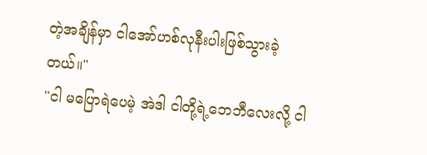တဲ့အချိန်မှာ ငါအော်ဟစ်လုနီးပါးဖြစ်သွားခဲ့တယ်။"
"ငါ မပြောရဲပေမဲ့ အဲဒါ ငါတို့ရဲ့ဘေဘီလေးလို့ ငါ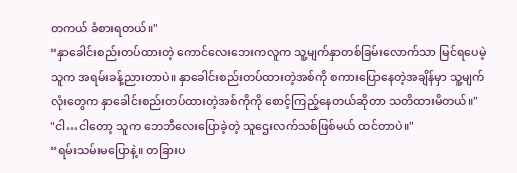တကယ် ခံစားရတယ်။"
“နှာခေါင်းစည်းတပ်ထားတဲ့ ကောင်လေးဘေးကလူက သူ့မျက်နှာတစ်ခြမ်းလောက်သာ မြင်ရပေမဲ့ သူက အရမ်းခန့်ညားတာပဲ။ နှာခေါင်းစည်းတပ်ထားတဲ့အစ်ကို စကားပြောနေတဲ့အချိန်မှာ သူ့မျက်လုံးတွေက နှာခေါင်းစည်းတပ်ထားတဲ့အစ်ကိုကို စောင့်ကြည့်နေတယ်ဆိုတာ သတိထားမိတယ်။"
"ငါ…ငါတော့ သူက ဘေဘီလေးပြောခဲ့တဲ့ သူဌေးလက်သစ်ဖြစ်မယ် ထင်တာပဲ။"
“ရမ်းသမ်းမပြောနဲ့။ တခြားပ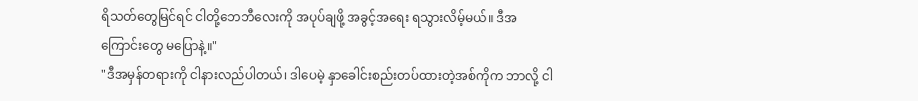ရိသတ်တွေမြင်ရင် ငါတို့ဘေဘီလေးကို အပုပ်ချဖို့ အခွင့်အရေး ရသွားလိမ့်မယ်။ ဒီအကြောင်းတွေ မပြောနဲ့။"
"ဒီအမှန်တရားကို ငါနားလည်ပါတယ်၊ ဒါပေမဲ့ နှာခေါင်းစည်းတပ်ထားတဲ့အစ်ကိုက ဘာလို့ ငါ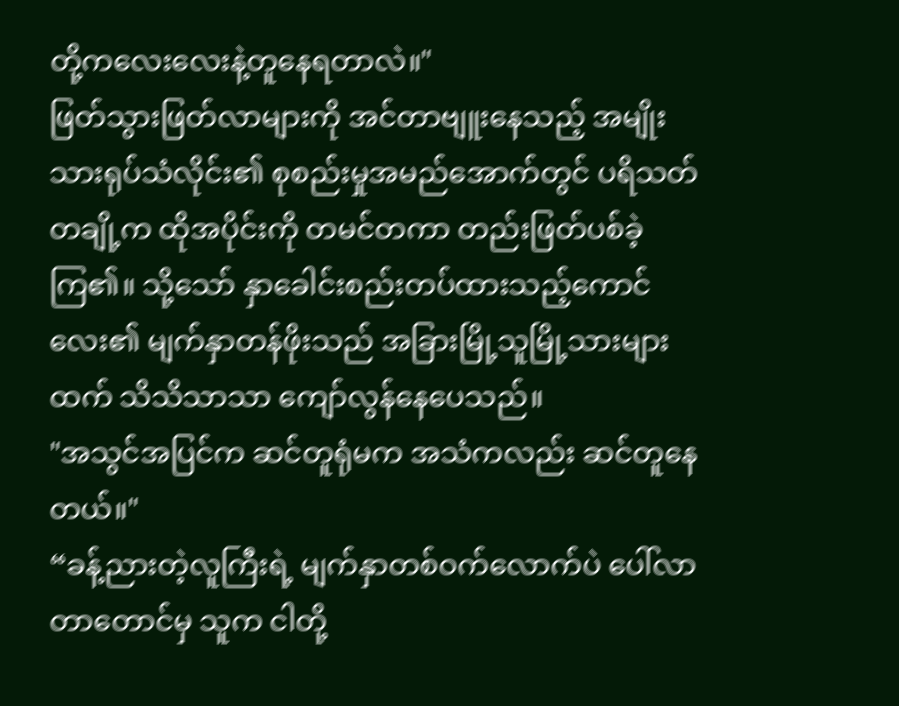တို့ကလေးလေးနဲ့တူနေရတာလဲ။"
ဖြတ်သွားဖြတ်လာများကို အင်တာဗျူးနေသည့် အမျိုးသားရုပ်သံလိုင်း၏ စုစည်းမှုအမည်အောက်တွင် ပရိသတ်တချို့က ထိုအပိုင်းကို တမင်တကာ တည်းဖြတ်ပစ်ခဲ့ကြ၏။ သို့သော် နှာခေါင်းစည်းတပ်ထားသည့်ကောင်လေး၏ မျက်နှာတန်ဖိုးသည် အခြားမြို့သူမြို့သားများထက် သိသိသာသာ ကျော်လွန်နေပေသည်။
"အသွင်အပြင်က ဆင်တူရုံမက အသံကလည်း ဆင်တူနေတယ်။"
“ခန့်ညားတဲ့လူကြီးရဲ့ မျက်နှာတစ်ဝက်လောက်ပဲ ပေါ်လာတာတောင်မှ သူက ငါတို့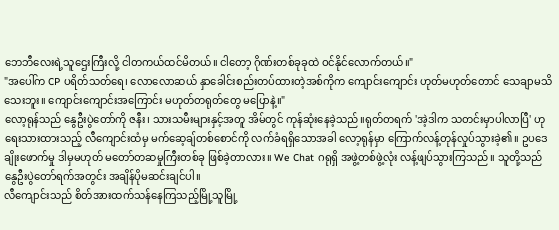ဘေဘီလေးရဲ့သူဌေးကြီးလို့ ငါတကယ်ထင်မိတယ်။ ငါတော့ ဂိုဏ်းတစ်ခုခုထဲ ဝင်နိုင်လောက်တယ်။"
"အပေါ်က CP ပရိတ်သတ်ရေ၊ လောလောဆယ် နှာခေါင်းစည်းတပ်ထားတဲ့အစ်ကိုက ကျောင်းကျောင်း ဟုတ်မဟုတ်တောင် သေချာမသိသေးဘူး။ ကျောင်းကျောင်းအကြောင်း မဟုတ်တရုတ်တွေ မပြောနဲ့။"
လော့ရုန်သည် နွေဦးပွဲတော်ကို ဇနီး၊ သားသမီးများနှင့်အတူ အိမ်တွင် ကုန်ဆုံးနေခဲ့သည်။ရုတ်တရက် 'အဲ့ဒါက သတင်းမှာပါလာပြီ' ဟု ရေးသားထားသည့် လီကျောင်းထံမှ မက်ဆေ့ချ်တစ်စောင်ကို လက်ခံရရှိသောအခါ လော့ရုန်မှာ ကြောက်လန့်တုန်လှုပ်သွားခဲ့၏။ ဥပဒေချိုးဖောက်မှု ဒါမှမဟုတ် မတော်တဆမှုကြီးတစ်ခု ဖြစ်ခဲ့တာလား။ We Chat ဂရုရှိ အဖွဲ့တစ်ဖွဲ့လုံး လန့်ဖျပ်သွားကြသည်။ သူတို့သည် နွေဦးပွဲတော်ရက်အတွင်း အချိန်ပိုမဆင်းချင်ပါ။
လီကျောင်းသည် စိတ်အားထက်သန်နေကြသည့်မြို့သူမြို့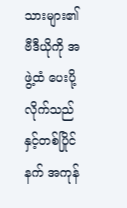သားများ၏ ဗီဒီယိုကို အဖွဲ့ထံ ပေးပို့လိုက်သည်နှင့်တစ်ပြိုင်နက် အကုန်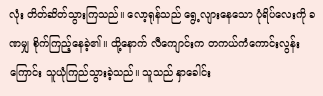လုံး တိတ်ဆိတ်သွားကြသည်။ လော့ရုန်သည် ရွေ့လျားနေသော ပုံရိပ်လေးကို ခဏမျှ စိုက်ကြည့်နေခဲ့၏။ ထို့နောက် လီကျောင်းက တကယ်ကံကောင်းလွန်းကြောင်း သူယုံကြည်သွားခဲ့သည်။ သူသည် နှာခေါင်း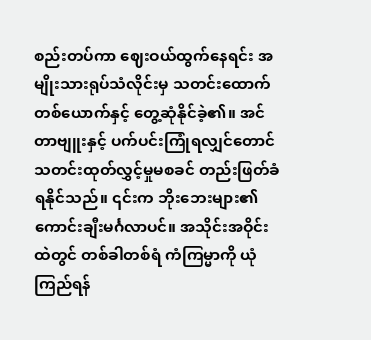စည်းတပ်ကာ ဈေးဝယ်ထွက်နေရင်း အမျိုးသားရုပ်သံလိုင်းမှ သတင်းထောက်တစ်ယောက်နှင့် တွေ့ဆုံနိုင်ခဲ့၏။ အင်တာဗျူးနှင့် ပက်ပင်းကြုံရလျှင်တောင် သတင်းထုတ်လွှင့်မှုမစခင် တည်းဖြတ်ခံရနိုင်သည်။ ၎င်းက ဘိုးဘေးများ၏ ကောင်းချီးမင်္ဂလာပင်။ အသိုင်းအဝိုင်းထဲတွင် တစ်ခါတစ်ရံ ကံကြမ္မာကို ယုံကြည်ရန်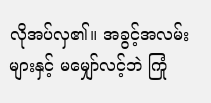လိုအပ်လှ၏။ အခွင့်အလမ်းများနှင့် မမျှော်လင့်ဘဲ ကြုံ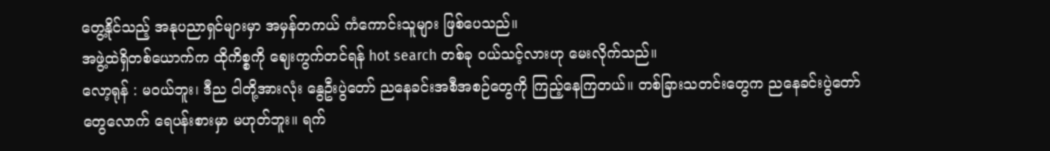တွေ့နိုင်သည့် အနုပညာရှင်များမှာ အမှန်တကယ် ကံကောင်းသူများ ဖြစ်ပေသည်။
အဖွဲ့ထဲရှိတစ်ယောက်က ထိုကိစ္စကို ဈေးကွက်တင်ရန် hot search တစ်ခု ဝယ်သင့်လားဟု မေးလိုက်သည်။
လော့ရုန် : မဝယ်ဘူး၊ ဒီည ငါတို့အားလုံး နွေဦးပွဲတော် ညနေခင်းအစီအစဉ်တွေကို ကြည့်နေကြတယ်။ တစ်ခြားသတင်းတွေက ညနေခင်းပွဲတော်တွေလောက် ရေပန်းစားမှာ မဟုတ်ဘူး။ ရက်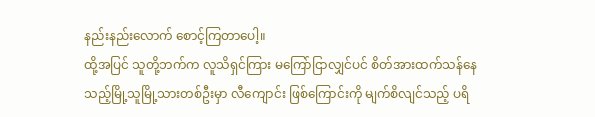နည်းနည်းလောက် စောင့်ကြတာပေါ့။
ထို့အပြင် သူတို့ဘက်က လူသိရှင်ကြား မကြော်ငြာလျှင်ပင် စိတ်အားထက်သန်နေသည့်မြို့သူမြို့သားတစ်ဦးမှာ လီကျောင်း ဖြစ်ကြောင်းကို မျက်စိလျင်သည့် ပရိ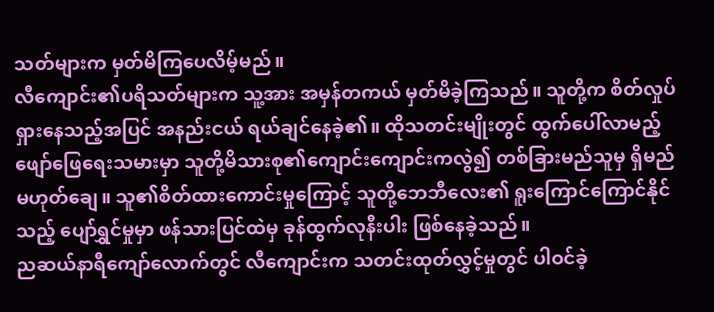သတ်များက မှတ်မိကြပေလိမ့်မည်။
လီကျောင်း၏ပရိသတ်များက သူ့အား အမှန်တကယ် မှတ်မိခဲ့ကြသည်။ သူတို့က စိတ်လှုပ်ရှားနေသည့်အပြင် အနည်းငယ် ရယ်ချင်နေခဲ့၏။ ထိုသတင်းမျိုးတွင် ထွက်ပေါ်လာမည့် ဖျော်ဖြေရေးသမားမှာ သူတို့မိသားစု၏ကျောင်းကျောင်းကလွဲ၍ တစ်ခြားမည်သူမှ ရှိမည်မဟုတ်ချေ။ သူ၏စိတ်ထားကောင်းမှုကြောင့် သူတို့ဘေဘီလေး၏ ရူးကြောင်ကြောင်နိုင်သည့် ပျော်ရွှင်မှုမှာ ဖန်သားပြင်ထဲမှ ခုန်ထွက်လုနီးပါး ဖြစ်နေခဲ့သည်။
ညဆယ်နာရီကျော်လောက်တွင် လီကျောင်းက သတင်းထုတ်လွှင့်မှုတွင် ပါဝင်ခဲ့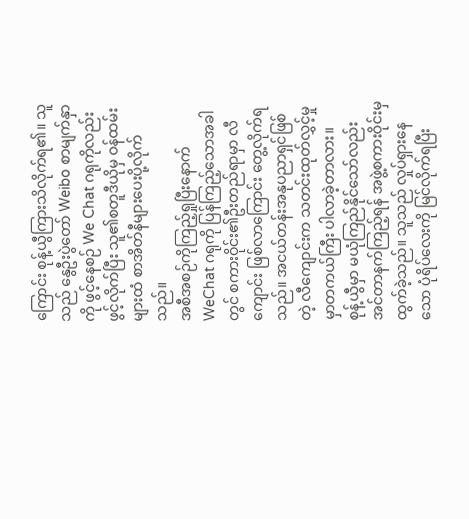ကြောင်း စုန့်ယွီကြားသိလိုက်ရ၏။ သူသည် နွေဦးပွဲတော် Weibo စာမျက်နှာကို ဖွင့်နေစဉ် We Chat ဂရုကိုလည်း ဖွင့်လိုက်ပြီး သူ၏စတူဒီယိုမှ ဝန်ထမ်းများထံ စာအိတ်နီများပေးပို့လိုက်သည်။
အစီအစဉ်ကိုကြည့်ရှုပြီးနောက် WeChat ဂရုကို ပြန်ကြည့်သောအခါတွင် စကားဝိုင်း၏ဦးတည်ရာမှာ လီကျောင်း ဖြစ်လာကြောင်း တွေ့လိုက်ရသည်။ အငယ်တန်းအနုပညာရှင်ဖြစ်တဲ့ လီကျောင်းက သတင်းထုတ်လွှင့်မှုမှာတကယ်ကြီး ပါလာခဲ့တာလား။
စုန့်ယွီမှာ မယုံကြည်နိုင်သော်လည်း အင်တာနက်ကြည့်ရန် အဖွဲ့စကားဝိုင်းမှ ထွက်ခဲ့သည်။ သူသည် လှုပ်ရှားနေသော ပုံရိပ်လေးကို မြင်လိုက်ရပြီး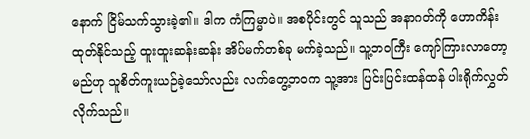နောက် ငြိမ်သက်သွားခဲ့၏။ ဒါက ကံကြမ္မာပဲ။ အစပိုင်းတွင် သူသည် အနာဂတ်ကို ဟောကိန်းထုတ်နိုင်သည့် ထူးထူးဆန်းဆန်း အိပ်မက်တစ်ခု မက်ခဲ့သည်။ သူ့ဘဝကြီး ကျော်ကြားလာတော့မည်ဟု သူစိတ်ကူးယဉ်ခဲ့သော်လည်း လက်တွေ့ဘဝက သူ့အား ပြင်းပြင်းထန်ထန် ပါးရိုက်လွှတ်လိုက်သည်။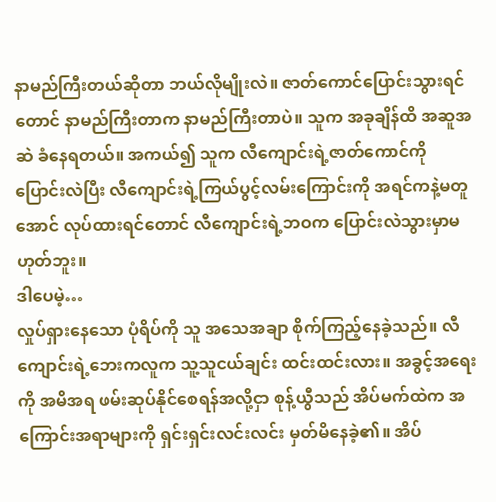နာမည်ကြီးတယ်ဆိုတာ ဘယ်လိုမျိုးလဲ။ ဇာတ်ကောင်ပြောင်းသွားရင်တောင် နာမည်ကြီးတာက နာမည်ကြီးတာပဲ။ သူက အခုချိန်ထိ အဆူအဆဲ ခံနေရတယ်။ အကယ်၍ သူက လီကျောင်းရဲ့ဇာတ်ကောင်ကို ပြောင်းလဲပြီး လီကျောင်းရဲ့ကြယ်ပွင့်လမ်းကြောင်းကို အရင်ကနဲ့မတူအောင် လုပ်ထားရင်တောင် လီကျောင်းရဲ့ဘဝက ပြောင်းလဲသွားမှာမဟုတ်ဘူး။
ဒါပေမဲ့…
လှုပ်ရှားနေသော ပုံရိပ်ကို သူ အသေအချာ စိုက်ကြည့်နေခဲ့သည်။ လီကျောင်းရဲ့ဘေးကလူက သူ့သူငယ်ချင်း ထင်းထင်းလား။ အခွင့်အရေးကို အမိအရ ဖမ်းဆုပ်နိုင်စေရန်အလို့ငှာ စုန့်ယွီသည် အိပ်မက်ထဲက အကြောင်းအရာများကို ရှင်းရှင်းလင်းလင်း မှတ်မိနေခဲ့၏။ အိပ်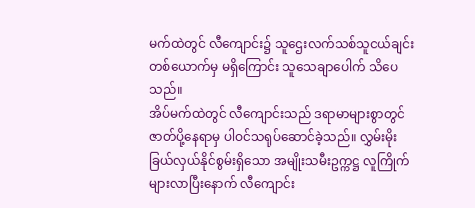မက်ထဲတွင် လီကျောင်း၌ သူဌေးလက်သစ်သူငယ်ချင်းတစ်ယောက်မှ မရှိကြောင်း သူသေချာပေါက် သိပေသည်။
အိပ်မက်ထဲတွင် လီကျောင်းသည် ဒရာမာများစွာတွင် ဇာတ်ပို့နေရာမှ ပါဝင်သရုပ်ဆောင်ခဲ့သည်။ လွှမ်းမိုးခြယ်လှယ်နိုင်စွမ်းရှိသော အမျိုးသမီးဥက္ကဋ္ဌ လူကြိုက်များလာပြီးနောက် လီကျောင်း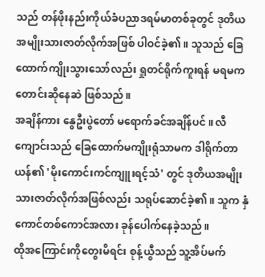သည် တန်ဖိုးနည်းကိုယ်ခံပညာဒရမ်မာတစ်ခုတွင် ဒုတိယအမျိုးသားဇာတ်လိုက်အဖြစ် ပါဝင်ခဲ့၏။ သူသည် ခြေထောက်ကျိုးသွားသော်လည်း ရှုတင်ရိုက်ကူးရန် မရမကတောင်းဆိုနေဆဲ ဖြစ်သည်။
အချိန်ကား နွေဦးပွဲတော် မရောက်ခင်အချိန်ပင်။ လီကျောင်းသည် ခြေထောက်မကျိုးရုံသာမက ဒါရိုက်တာယန်၏ 'မိုးကောင်းကင်ကျူးရင့်သံ' တွင် ဒုတိယအမျိုးသားဇာတ်လိုက်အဖြစ်လည်း သရုပ်ဆောင်ခဲ့၏။ သူက နှံကောင်တစ်ကောင်အလား ခုန်ပေါက်နေခဲ့သည်။
ထိုအကြောင်းကိုတွေးမိရင်း စုန့်ယွီသည် သူ့အိပ်မက်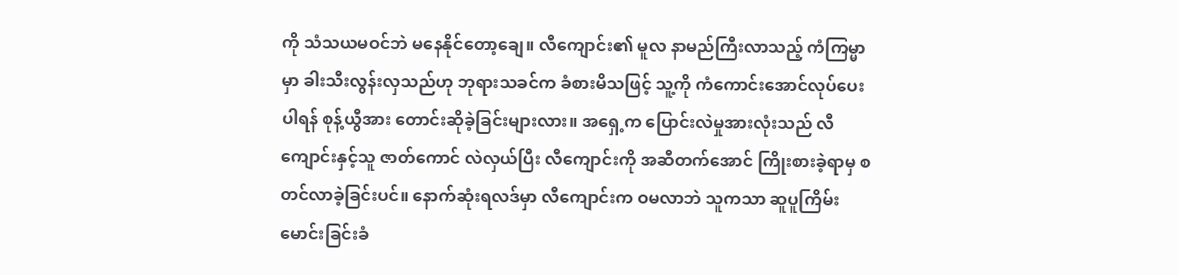ကို သံသယမဝင်ဘဲ မနေနိုင်တော့ချေ။ လီကျောင်း၏ မူလ နာမည်ကြီးလာသည့် ကံကြမ္မာမှာ ခါးသီးလွန်းလှသည်ဟု ဘုရားသခင်က ခံစားမိသဖြင့် သူ့ကို ကံကောင်းအောင်လုပ်ပေးပါရန် စုန့်ယွီအား တောင်းဆိုခဲ့ခြင်းများလား။ အရှေ့က ပြောင်းလဲမှုအားလုံးသည် လီကျောင်းနှင့်သူ ဇာတ်ကောင် လဲလှယ်ပြီး လီကျောင်းကို အဆီတက်အောင် ကြိုးစားခဲ့ရာမှ စတင်လာခဲ့ခြင်းပင်။ နောက်ဆုံးရလဒ်မှာ လီကျောင်းက ဝမလာဘဲ သူကသာ ဆူပူကြိမ်းမောင်းခြင်းခံ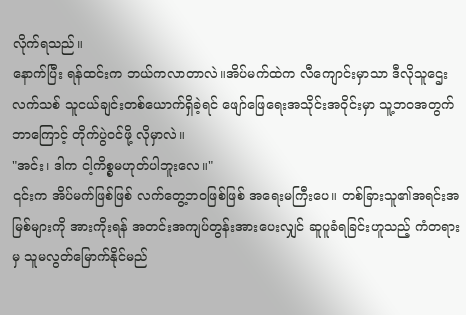လိုက်ရသည်။
နောက်ပြီး ရန်ထင်းက ဘယ်ကလာတာလဲ။အိပ်မက်ထဲက လီကျောင်းမှာသာ ဒီလိုသူဌေးလက်သစ် သူငယ်ချင်းတစ်ယောက်ရှိခဲ့ရင် ဖျော်ဖြေရေးအသိုင်းအဝိုင်းမှာ သူ့ဘဝအတွက် ဘာကြောင့် တိုက်ပွဲဝင်ဖို့ လိုမှာလဲ။
"အင်း၊ ဒါက ငါ့ကိစ္စမဟုတ်ပါဘူးလေ။"
၎င်းက အိပ်မက်ဖြစ်ဖြစ် လက်တွေ့ဘဝဖြစ်ဖြစ် အရေးမကြီးပေ။ တစ်ခြားသူ၏အရင်းအမြစ်များကို အားကိုးရန် အတင်းအကျပ်တွန်းအားပေးလျှင် ဆူပူခံရခြင်းဟူသည့် ကံတရားမှ သူမလွတ်မြောက်နိုင်မည်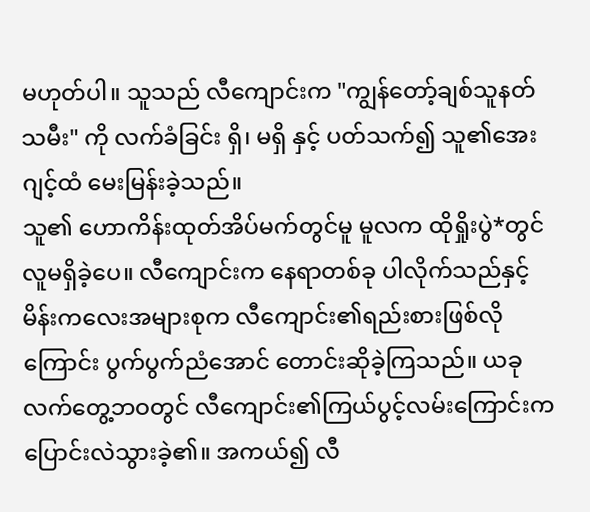မဟုတ်ပါ။ သူသည် လီကျောင်းက "ကျွန်တော့်ချစ်သူနတ်သမီး" ကို လက်ခံခြင်း ရှိ၊ မရှိ နှင့် ပတ်သက်၍ သူ၏အေးဂျင့်ထံ မေးမြန်းခဲ့သည်။
သူ၏ ဟောကိန်းထုတ်အိပ်မက်တွင်မူ မူလက ထိုရှိုးပွဲ*တွင် လူမရှိခဲ့ပေ။ လီကျောင်းက နေရာတစ်ခု ပါလိုက်သည်နှင့် မိန်းကလေးအများစုက လီကျောင်း၏ရည်းစားဖြစ်လိုကြောင်း ပွက်ပွက်ညံအောင် တောင်းဆိုခဲ့ကြသည်။ ယခုလက်တွေ့ဘဝတွင် လီကျောင်း၏ကြယ်ပွင့်လမ်းကြောင်းက ပြောင်းလဲသွားခဲ့၏။ အကယ်၍ လီ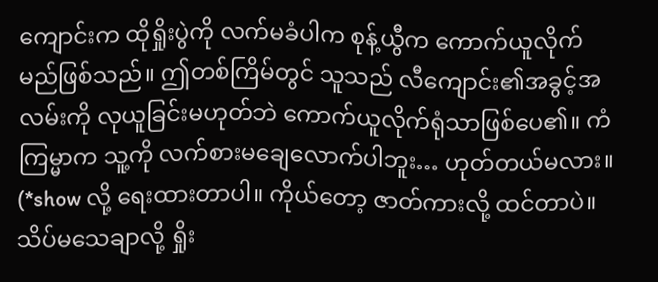ကျောင်းက ထိုရှိုးပွဲကို လက်မခံပါက စုန့်ယွီက ကောက်ယူလိုက်မည်ဖြစ်သည်။ ဤတစ်ကြိမ်တွင် သူသည် လီကျောင်း၏အခွင့်အလမ်းကို လုယူခြင်းမဟုတ်ဘဲ ကောက်ယူလိုက်ရုံသာဖြစ်ပေ၏။ ကံကြမ္မာက သူ့ကို လက်စားမချေလောက်ပါဘူး… ဟုတ်တယ်မလား။
(*show လို့ ရေးထားတာပါ။ ကိုယ်တော့ ဇာတ်ကားလို့ ထင်တာပဲ။ သိပ်မသေချာလို့ ရှိုး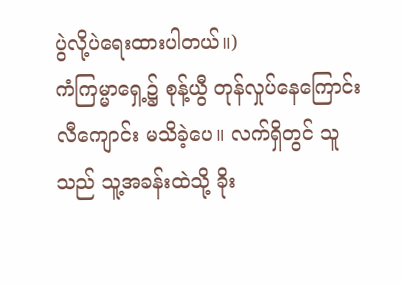ပွဲလို့ပဲရေးထားပါတယ်။)
ကံကြမ္မာရှေ့၌ စုန့်ယွီ တုန်လှုပ်နေကြောင်း လီကျောင်း မသိခဲ့ပေ။ လက်ရှိတွင် သူသည် သူ့အခန်းထဲသို့ ခိုး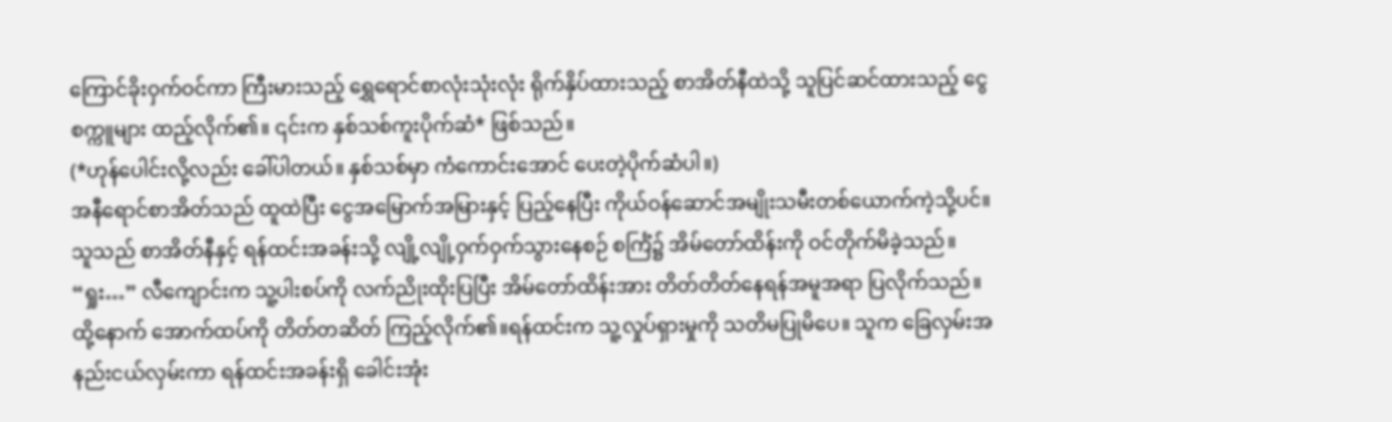ကြောင်ခိုးဝှက်ဝင်ကာ ကြီးမားသည့် ရွှေရောင်စာလုံးသုံးလုံး ရိုက်နှိပ်ထားသည့် စာအိတ်နီထဲသို့ သူပြင်ဆင်ထားသည့် ငွေစက္ကူများ ထည့်လိုက်၏။ ၎င်းက နှစ်သစ်ကူးပိုက်ဆံ* ဖြစ်သည်။
(*ဟုန်ပေါင်းလို့လည်း ခေါ်ပါတယ်။ နှစ်သစ်မှာ ကံကောင်းအောင် ပေးတဲ့ပိုက်ဆံပါ။)
အနီရောင်စာအိတ်သည် ထူထဲပြီး ငွေအမြောက်အမြားနှင့် ပြည့်နေပြီး ကိုယ်ဝန်ဆောင်အမျိုးသမီးတစ်ယောက်ကဲ့သို့ပင်။ သူသည် စာအိတ်နီနှင့် ရန်ထင်းအခန်းသို့ လျို့လျို့ဝှက်ဝှက်သွားနေစဉ် စင်္ကြံ၌ အိမ်တော်ထိန်းကို ဝင်တိုက်မိခဲ့သည်။
“ရှုး…” လီကျောင်းက သူ့ပါးစပ်ကို လက်ညိုးထိုးပြပြီး အိမ်တော်ထိန်းအား တိတ်တိတ်နေရန်အမူအရာ ပြလိုက်သည်။ ထို့နောက် အောက်ထပ်ကို တိတ်တဆိတ် ကြည့်လိုက်၏။ရန်ထင်းက သူ့လှုပ်ရှားမှုကို သတိမပြုမိပေ။ သူက ခြေလှမ်းအနည်းငယ်လှမ်းကာ ရန်ထင်းအခန်းရှိ ခေါင်းအုံး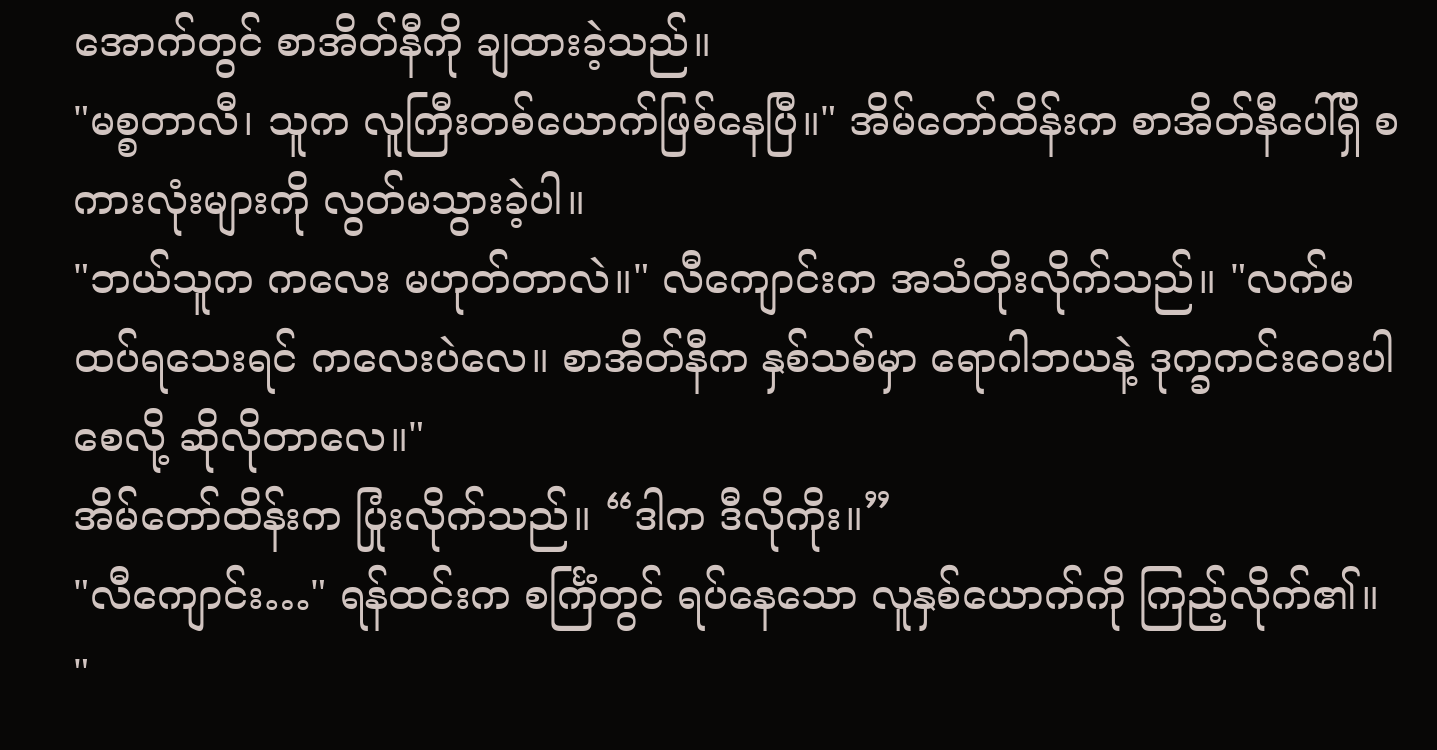အောက်တွင် စာအိတ်နီကို ချထားခဲ့သည်။
"မစ္စတာလီ၊ သူက လူကြီးတစ်ယောက်ဖြစ်နေပြီ။" အိမ်တော်ထိန်းက စာအိတ်နီပေါ်ရှိ စကားလုံးများကို လွတ်မသွားခဲ့ပါ။
"ဘယ်သူက ကလေး မဟုတ်တာလဲ။" လီကျောင်းက အသံတိုးလိုက်သည်။ "လက်မထပ်ရသေးရင် ကလေးပဲလေ။ စာအိတ်နီက နှစ်သစ်မှာ ရောဂါဘယနဲ့ ဒုက္ခကင်းဝေးပါစေလို့ ဆိုလိုတာလေ။"
အိမ်တော်ထိန်းက ပြုံးလိုက်သည်။ “ဒါက ဒီလိုကိုး။”
"လီကျောင်း…" ရန်ထင်းက စင်္ကြံတွင် ရပ်နေသော လူနှစ်ယောက်ကို ကြည့်လိုက်၏။
"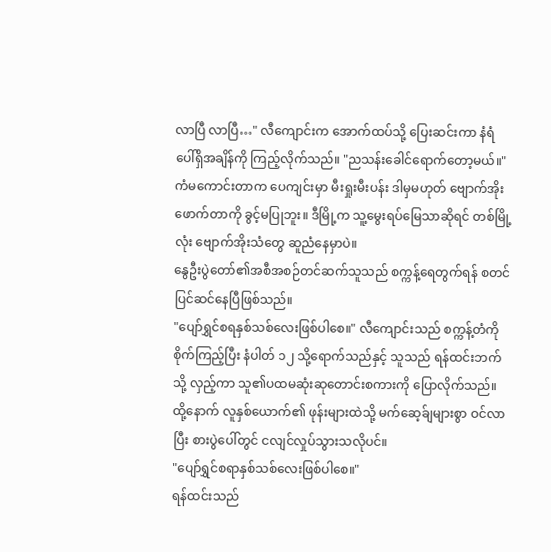လာပြီ လာပြီ…" လီကျောင်းက အောက်ထပ်သို့ ပြေးဆင်းကာ နံရံပေါ်ရှိအချိန်ကို ကြည့်လိုက်သည်။ "ညသန်းခေါင်ရောက်တော့မယ်။" ကံမကောင်းတာက ပေကျင်းမှာ မီးရှုးမီးပန်း ဒါမှမဟုတ် ဗျောက်အိုးဖောက်တာကို ခွင့်မပြုဘူး။ ဒီမြို့က သူ့မွေးရပ်မြေသာဆိုရင် တစ်မြို့လုံး ဗျောက်အိုးသံတွေ ဆူညံနေမှာပဲ။
နွေဦးပွဲတော်၏အစီအစဉ်တင်ဆက်သူသည် စက္ကန့်ရေတွက်ရန် စတင်ပြင်ဆင်နေပြီဖြစ်သည်။
"ပျော်ရွှင်စရနှစ်သစ်လေးဖြစ်ပါစေ။" လီကျောင်းသည် စက္ကန့်တံကို စိုက်ကြည့်ပြီး နံပါတ် ၁၂ သို့ရောက်သည်နှင့် သူသည် ရန်ထင်းဘက်သို့ လှည့်ကာ သူ၏ပထမဆုံးဆုတောင်းစကားကို ပြောလိုက်သည်။
ထို့နောက် လူနှစ်ယောက်၏ ဖုန်းများထဲသို့ မက်ဆေ့ခ်ျများစွာ ဝင်လာပြီး စားပွဲပေါ်တွင် ငလျင်လှုပ်သွားသလိုပင်။
"ပျော်ရွှင်စရာနှစ်သစ်လေးဖြစ်ပါစေ။"
ရန်ထင်းသည်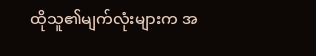ထိုသူ၏မျက်လုံးများက အ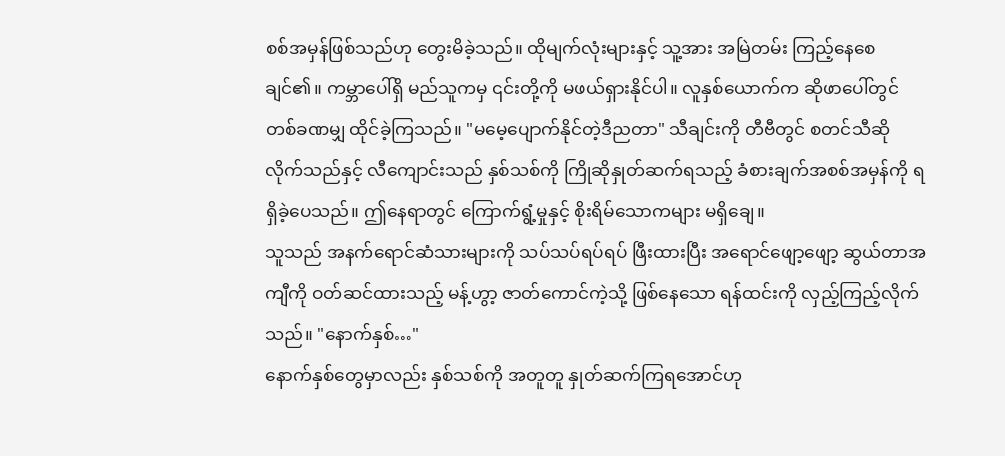စစ်အမှန်ဖြစ်သည်ဟု တွေးမိခဲ့သည်။ ထိုမျက်လုံးများနှင့် သူ့အား အမြဲတမ်း ကြည့်နေစေချင်၏။ ကမ္ဘာပေါ်ရှိ မည်သူကမှ ၎င်းတို့ကို မဖယ်ရှားနိုင်ပါ။ လူနှစ်ယောက်က ဆိုဖာပေါ်တွင် တစ်ခဏမျှ ထိုင်ခဲ့ကြသည်။ "မမေ့ပျောက်နိုင်တဲ့ဒီညတာ" သီချင်းကို တီဗီတွင် စတင်သီဆိုလိုက်သည်နှင့် လီကျောင်းသည် နှစ်သစ်ကို ကြိုဆိုနှုတ်ဆက်ရသည့် ခံစားချက်အစစ်အမှန်ကို ရရှိခဲ့ပေသည်။ ဤနေရာတွင် ကြောက်ရွံ့မှုနှင့် စိုးရိမ်သောကများ မရှိချေ။
သူသည် အနက်ရောင်ဆံသားများကို သပ်သပ်ရပ်ရပ် ဖြီးထားပြီး အရောင်ဖျော့ဖျော့ ဆွယ်တာအကျီကို ဝတ်ဆင်ထားသည့် မန့်ဟွာ့ ဇာတ်ကောင်ကဲ့သို့ ဖြစ်နေသော ရန်ထင်းကို လှည့်ကြည့်လိုက်သည်။ "နောက်နှစ်…"
နောက်နှစ်တွေမှာလည်း နှစ်သစ်ကို အတူတူ နှုတ်ဆက်ကြရအောင်ဟု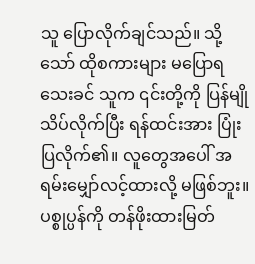သူ ပြောလိုက်ချင်သည်။ သို့သော် ထိုစကားများ မပြောရသေးခင် သူက ၎င်းတို့ကို ပြန်မျိုသိပ်လိုက်ပြီး ရန်ထင်းအား ပြုံးပြလိုက်၏။ လူတွေအပေါ် အရမ်းမျှော်လင့်ထားလို့ မဖြစ်ဘူး။ ပစ္စုပ္ပန်ကို တန်ဖိုးထားမြတ်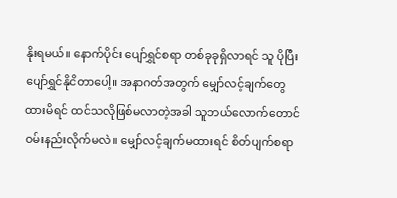နိုးရမယ်။ နောက်ပိုင်း ပျော်ရွှင်စရာ တစ်ခုခုရှိလာရင် သူ ပိုပြီးပျော်ရွှင်နိုငိတာပေါ့။ အနာဂတ်အတွက် မျှော်လင့်ချက်တွေထားမိရင် ထင်သလိုဖြစ်မလာတဲ့အခါ သူဘယ်လောက်တောင် ဝမ်းနည်းလိုက်မလဲ။ မျှော်လင့်ချက်မထားရင် စိတ်ပျက်စရာ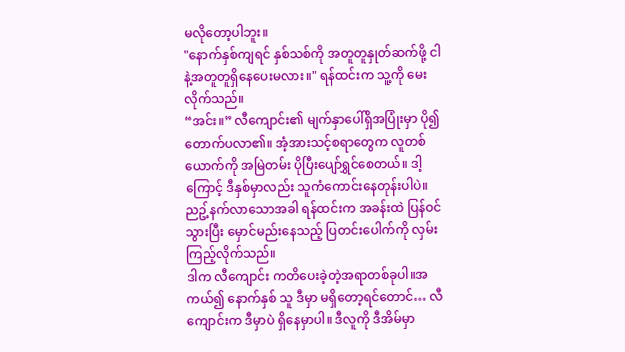မလိုတော့ပါဘူး။
"နောက်နှစ်ကျရင် နှစ်သစ်ကို အတူတူနှုတ်ဆက်ဖို့ ငါနဲ့အတူတူရှိနေပေးမလား။" ရန်ထင်းက သူ့ကို မေးလိုက်သည်။
“အင်း။” လီကျောင်း၏ မျက်နှာပေါ်ရှိအပြုံးမှာ ပို၍တောက်ပလာ၏။ အံ့အားသင့်စရာတွေက လူတစ်ယောက်ကို အမြဲတမ်း ပိုပြီးပျော်ရွှင်စေတယ်။ ဒါ့ကြောင့် ဒီနှစ်မှာလည်း သူကံကောင်းနေတုန်းပါပဲ။
ညဥ့်နက်လာသောအခါ ရန်ထင်းက အခန်းထဲ ပြန်ဝင်သွားပြီး မှောင်မည်းနေသည့် ပြတင်းပေါက်ကို လှမ်းကြည့်လိုက်သည်။
ဒါက လီကျောင်း ကတိပေးခဲ့တဲ့အရာတစ်ခုပါ။အကယ်၍ နောက်နှစ် သူ ဒီမှာ မရှိတော့ရင်တောင်… လီကျောင်းက ဒီမှာပဲ ရှိနေမှာပါ။ ဒီလူကို ဒီအိမ်မှာ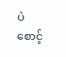ပဲ စောင့်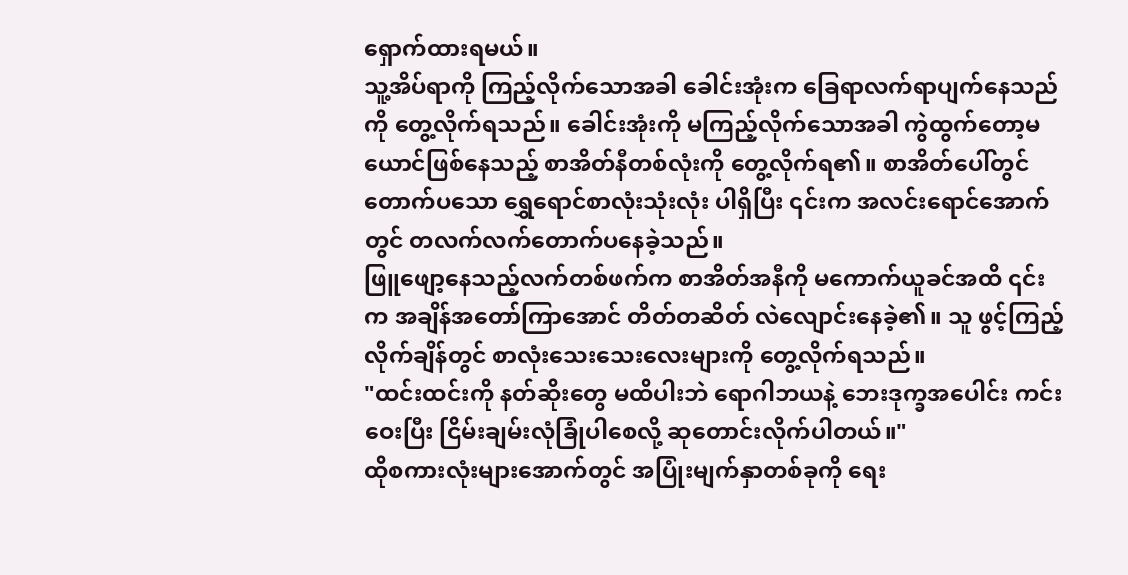ရှောက်ထားရမယ်။
သူ့အိပ်ရာကို ကြည့်လိုက်သောအခါ ခေါင်းအုံးက ခြေရာလက်ရာပျက်နေသည်ကို တွေ့လိုက်ရသည်။ ခေါင်းအုံးကို မကြည့်လိုက်သောအခါ ကွဲထွက်တော့မယောင်ဖြစ်နေသည့် စာအိတ်နီတစ်လုံးကို တွေ့လိုက်ရ၏။ စာအိတ်ပေါ်တွင် တောက်ပသော ရွှေရောင်စာလုံးသုံးလုံး ပါရှိပြီး ၎င်းက အလင်းရောင်အောက်တွင် တလက်လက်တောက်ပနေခဲ့သည်။
ဖြူဖျော့နေသည့်လက်တစ်ဖက်က စာအိတ်အနီကို မကောက်ယူခင်အထိ ၎င်းက အချိန်အတော်ကြာအောင် တိတ်တဆိတ် လဲလျောင်းနေခဲ့၏။ သူ ဖွင့်ကြည့်လိုက်ချိန်တွင် စာလုံးသေးသေးလေးများကို တွေ့လိုက်ရသည်။
"ထင်းထင်းကို နတ်ဆိုးတွေ မထိပါးဘဲ ရောဂါဘယနဲ့ ဘေးဒုက္ခအပေါင်း ကင်းဝေးပြီး ငြိမ်းချမ်းလုံခြုံပါစေလို့ ဆုတောင်းလိုက်ပါတယ်။"
ထိုစကားလုံးများအောက်တွင် အပြုံးမျက်နှာတစ်ခုကို ရေး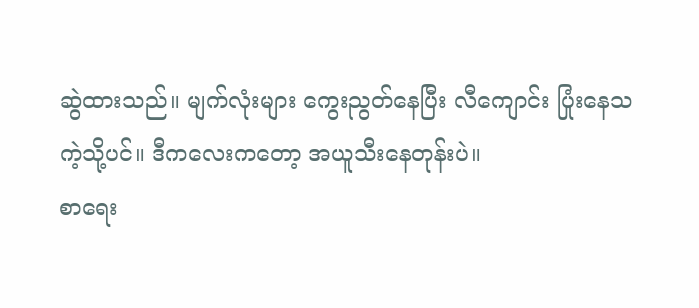ဆွဲထားသည်။ မျက်လုံးများ ကွေးညွတ်နေပြီး လီကျောင်း ပြုံးနေသကဲ့သို့ပင်။ ဒီကလေးကတော့ အယူသီးနေတုန်းပဲ။
စာရေး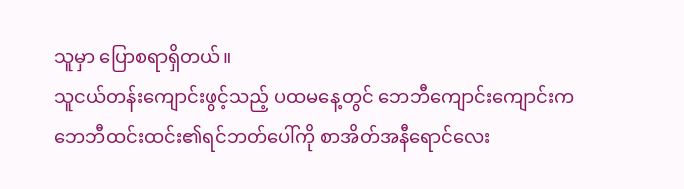သူမှာ ပြောစရာရှိတယ်။
သူငယ်တန်းကျောင်းဖွင့်သည့် ပထမနေ့တွင် ဘေဘီကျောင်းကျောင်းက ဘေဘီထင်းထင်း၏ရင်ဘတ်ပေါ်ကို စာအိတ်အနီရောင်လေး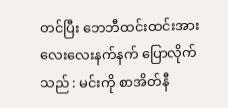တင်ပြီး ဘေဘီထင်းထင်းအား လေးလေးနက်နက် ပြောလိုက်သည် : မင်းကို စာအိတ်နီ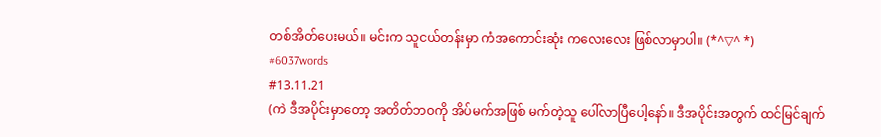တစ်အိတ်ပေးမယ်။ မင်းက သူငယ်တန်းမှာ ကံအကောင်းဆုံး ကလေးလေး ဖြစ်လာမှာပါ။ (*^▽^ *)
#6037words
#13.11.21
(ကဲ ဒီအပိုင်းမှာတော့ အတိတ်ဘဝကို အိပ်မက်အဖြစ် မက်တဲ့သူ ပေါ်လာပြီပေါ့နော်။ ဒီအပိုင်းအတွက် ထင်မြင်ချက်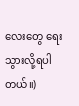လေးတွေ ရေးသွားလို့ရပါတယ်။)